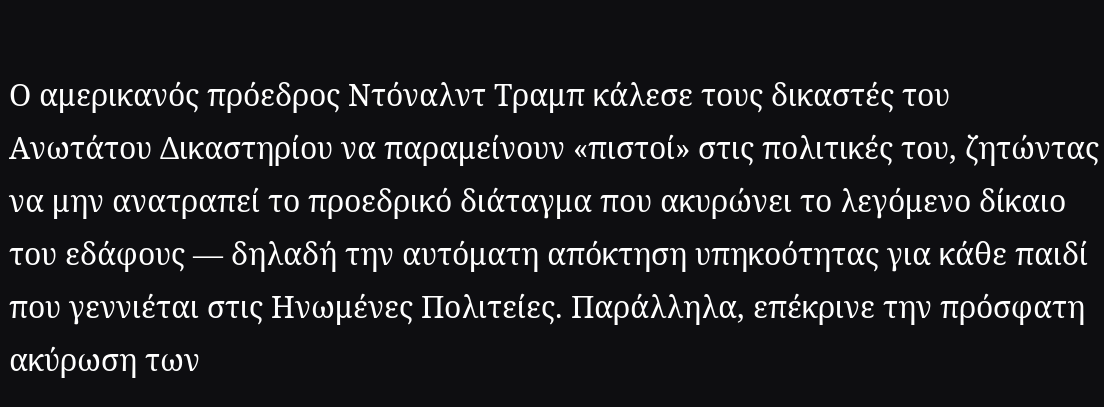Ο αμερικανός πρόεδρος Ντόναλντ Τραμπ κάλεσε τους δικαστές του Ανωτάτου Δικαστηρίου να παραμείνουν «πιστοί» στις πολιτικές του, ζητώντας να μην ανατραπεί το προεδρικό διάταγμα που ακυρώνει το λεγόμενο δίκαιο του εδάφους — δηλαδή την αυτόματη απόκτηση υπηκοότητας για κάθε παιδί που γεννιέται στις Ηνωμένες Πολιτείες. Παράλληλα, επέκρινε την πρόσφατη ακύρωση των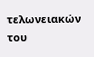τελωνειακών του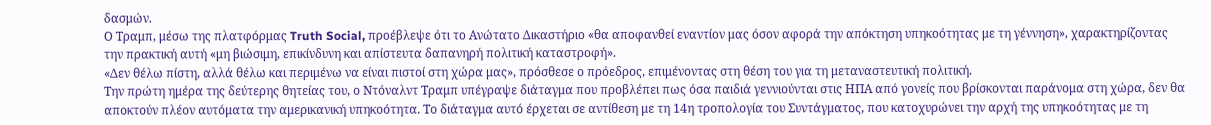δασμών.
Ο Τραμπ, μέσω της πλατφόρμας Truth Social, προέβλεψε ότι το Ανώτατο Δικαστήριο «θα αποφανθεί εναντίον μας όσον αφορά την απόκτηση υπηκοότητας με τη γέννηση», χαρακτηρίζοντας την πρακτική αυτή «μη βιώσιμη, επικίνδυνη και απίστευτα δαπανηρή πολιτική καταστροφή».
«Δεν θέλω πίστη, αλλά θέλω και περιμένω να είναι πιστοί στη χώρα μας», πρόσθεσε ο πρόεδρος, επιμένοντας στη θέση του για τη μεταναστευτική πολιτική.
Την πρώτη ημέρα της δεύτερης θητείας του, ο Ντόναλντ Τραμπ υπέγραψε διάταγμα που προβλέπει πως όσα παιδιά γεννιούνται στις ΗΠΑ από γονείς που βρίσκονται παράνομα στη χώρα, δεν θα αποκτούν πλέον αυτόματα την αμερικανική υπηκοότητα. Το διάταγμα αυτό έρχεται σε αντίθεση με τη 14η τροπολογία του Συντάγματος, που κατοχυρώνει την αρχή της υπηκοότητας με τη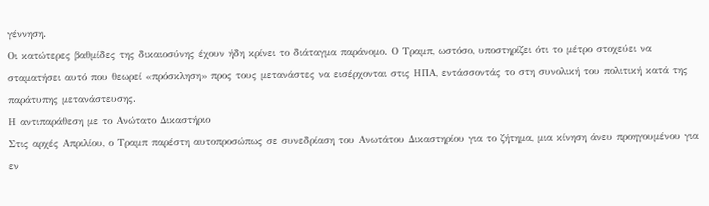γέννηση.
Οι κατώτερες βαθμίδες της δικαιοσύνης έχουν ήδη κρίνει το διάταγμα παράνομο. Ο Τραμπ, ωστόσο, υποστηρίζει ότι το μέτρο στοχεύει να σταματήσει αυτό που θεωρεί «πρόσκληση» προς τους μετανάστες να εισέρχονται στις ΗΠΑ, εντάσσοντάς το στη συνολική του πολιτική κατά της παράτυπης μετανάστευσης.
Η αντιπαράθεση με το Ανώτατο Δικαστήριο
Στις αρχές Απριλίου, ο Τραμπ παρέστη αυτοπροσώπως σε συνεδρίαση του Ανωτάτου Δικαστηρίου για το ζήτημα, μια κίνηση άνευ προηγουμένου για εν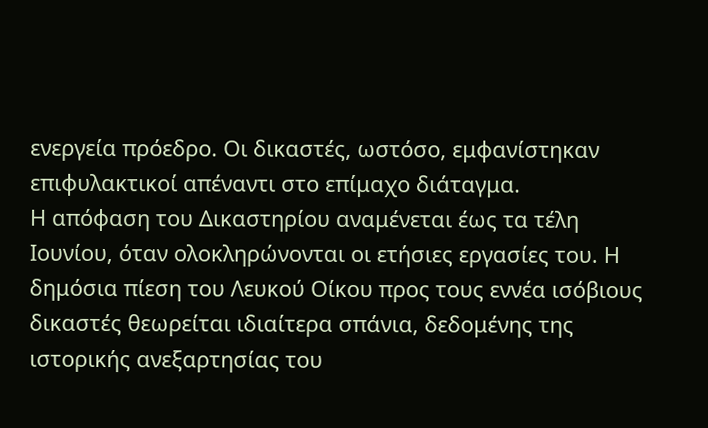ενεργεία πρόεδρο. Οι δικαστές, ωστόσο, εμφανίστηκαν επιφυλακτικοί απέναντι στο επίμαχο διάταγμα.
Η απόφαση του Δικαστηρίου αναμένεται έως τα τέλη Ιουνίου, όταν ολοκληρώνονται οι ετήσιες εργασίες του. Η δημόσια πίεση του Λευκού Οίκου προς τους εννέα ισόβιους δικαστές θεωρείται ιδιαίτερα σπάνια, δεδομένης της ιστορικής ανεξαρτησίας του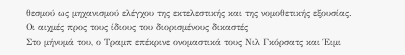θεσμού ως μηχανισμού ελέγχου της εκτελεστικής και της νομοθετικής εξουσίας.
Οι αιχμές προς τους ίδιους του διορισμένους δικαστές
Στο μήνυμά του, ο Τραμπ επέκρινε ονομαστικά τους Νιλ Γκόρσατς και Έιμι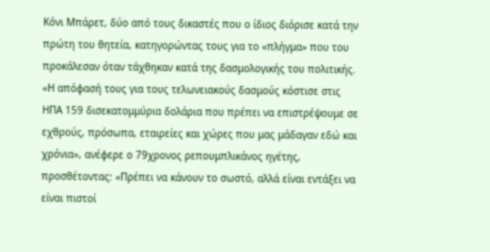Κόνι Μπάρετ, δύο από τους δικαστές που ο ίδιος διόρισε κατά την πρώτη του θητεία, κατηγορώντας τους για το «πλήγμα» που του προκάλεσαν όταν τάχθηκαν κατά της δασμολογικής του πολιτικής.
«Η απόφασή τους για τους τελωνειακούς δασμούς κόστισε στις ΗΠΑ 159 δισεκατομμύρια δολάρια που πρέπει να επιστρέψουμε σε εχθρούς, πρόσωπα, εταιρείες και χώρες που μας μάδαγαν εδώ και χρόνια», ανέφερε ο 79χρονος ρεπουμπλικάνος ηγέτης, προσθέτοντας: «Πρέπει να κάνουν το σωστό, αλλά είναι εντάξει να είναι πιστοί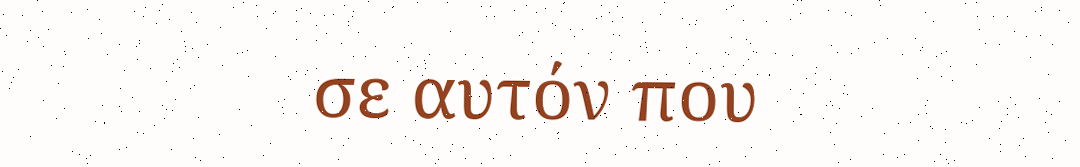σε αυτόν που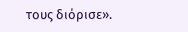τους διόρισε».